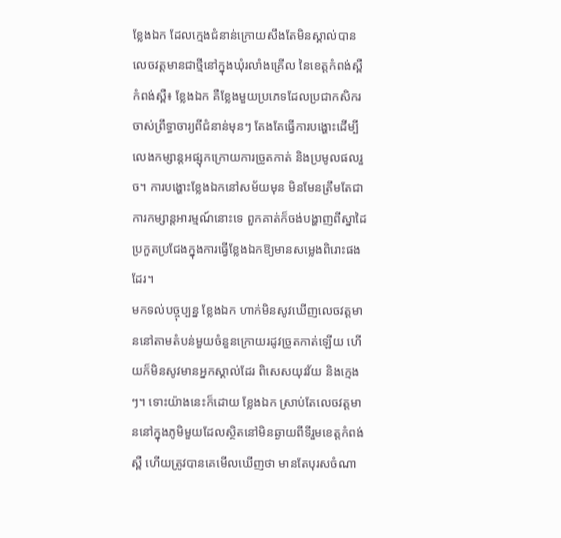ខ្លែងឯក ដែលក្មេងជំនាន់ក្រោយសឹងតែមិនស្គាល់បានលេចវត្តមានជាថ្មីនៅក្នុងឃុំរលាំងគ្រើល នៃខេត្តកំពង់ស្ពឺ
កំពង់ស្ពឺ៖ ខ្លែងឯក គឺខ្លែងមួយប្រភេទដែលប្រជាកសិករ ចាស់ព្រឹទ្ធាចារ្យពីជំនាន់មុនៗ តែងតែធ្វើការបង្ហោះដើម្បីលេងកម្សាន្តអផ្សុកក្រោយការច្រូតកាត់ និងប្រមូលផលរួច។ ការបង្ហោះខ្លែងឯកនៅសម័យមុន មិនមែនត្រឹមតែជាការកម្សាន្តអារម្មណ៍នោះទេ ពួកគាត់ក៏ចង់បង្ហាញពីស្នាដៃប្រកួតប្រជែងក្នុងការធ្វើខ្លែងឯកឱ្យមានសម្លេងពិរោះផងដែរ។
មកទល់បច្ចុប្បន្ន ខ្លែងឯក ហាក់មិនសូវឃើញលេចវត្តមាននៅតាមតំបន់មួយចំនួនក្រោយរដូវច្រូតកាត់ឡើយ ហើយក៏មិនសូវមានអ្នកស្គាល់ដែរ ពិសេសយុវវ័យ និងក្មេងៗ។ ទោះយ៉ាងនេះក៏ដោយ ខ្លែងឯក ស្រាប់តែលេចវត្តមាននៅក្នុងភូមិមួយដែលស្ថិតនៅមិនឆ្ងាយពីទីរួមខេត្តកំពង់ស្ពឺ ហើយត្រូវបានគេមើលឃើញថា មានតែបុរសចំណា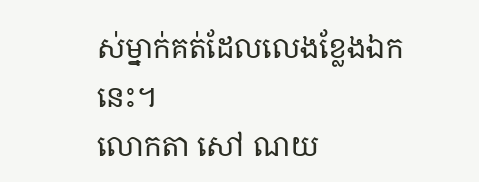ស់ម្នាក់គត់ដែលលេងខ្លែងឯកនេះ។
លោកតា សៅ ណយ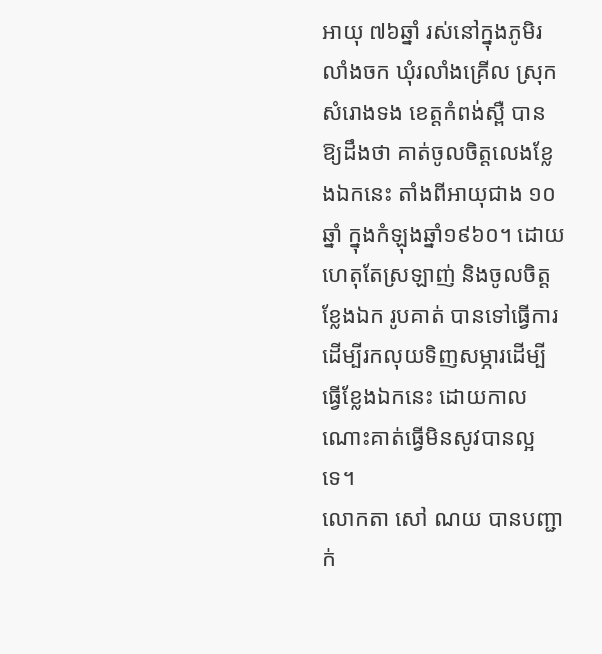អាយុ ៧៦ឆ្នាំ រស់នៅក្នុងភូមិរលាំងចក ឃុំរលាំងគ្រើល ស្រុកសំរោងទង ខេត្តកំពង់ស្ពឺ បានឱ្យដឹងថា គាត់ចូលចិត្តលេងខ្លែងឯកនេះ តាំងពីអាយុជាង ១០ឆ្នាំ ក្នុងកំឡុងឆ្នាំ១៩៦០។ ដោយហេតុតែស្រឡាញ់ និងចូលចិត្តខ្លែងឯក រូបគាត់ បានទៅធ្វើការដើម្បីរកលុយទិញសម្ភារដើម្បីធ្វើខ្លែងឯកនេះ ដោយកាលណោះគាត់ធ្វើមិនសូវបានល្អទេ។
លោកតា សៅ ណយ បានបញ្ជាក់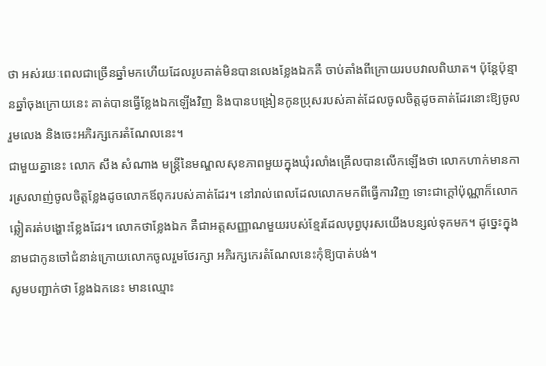ថា អស់រយៈពេលជាច្រើនឆ្នាំមកហើយដែលរូបគាត់មិនបានលេងខ្លែងឯកគឺ ចាប់តាំងពីក្រោយរបបវាលពិឃាត។ ប៉ុន្តែប៉ុន្មានឆ្នាំចុងក្រោយនេះ គាត់បានធ្វើខ្លែងឯកឡើងវិញ និងបានបង្រៀនកូនប្រុសរបស់គាត់ដែលចូលចិត្តដូចគាត់ដែរនោះឱ្យចូលរួមលេង និងចេះអភិរក្សកេរតំណែលនេះ។
ជាមួយគ្នានេះ លោក សឹង សំណាង មន្ត្រីនៃមណ្ឌលសុខភាពមួយក្នុងឃុំរលាំងគ្រើលបានលើកឡើងថា លោកហាក់មានការស្រលាញ់ចូលចិត្តខ្លែងដូចលោកឪពុករបស់គាត់ដែរ។ នៅរាល់ពេលដែលលោកមកពីធ្វើការវិញ ទោះជាក្តៅប៉ុណ្ណាក៏លោកឆ្លៀតរត់បង្ហោះខ្លែងដែរ។ លោកថាខ្លែងឯក គឺជាអត្តសញ្ញាណមួយរបស់ខ្មែរដែលបុព្វបុរសយើងបន្សល់ទុកមក។ ដូច្នេះក្នុងនាមជាកូនចៅជំនាន់ក្រោយលោកចូលរួមថែរក្សា អភិរក្សកេរតំណែលនេះកុំឱ្យបាត់បង់។
សូមបញ្ជាក់ថា ខ្លែងឯកនេះ មានឈ្មោះ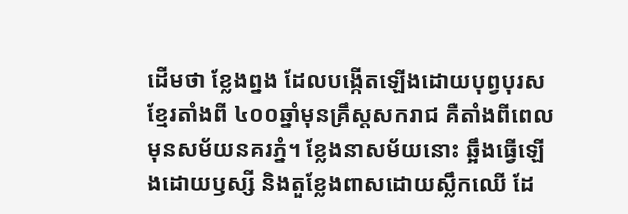ដើមថា ខ្លែងព្នង ដែលបង្កើតឡើងដោយបុព្វបុរសខ្មែរតាំងពី ៤០០ឆ្នាំមុនគ្រឹស្តសករាជ គឺតាំងពីពេលមុនសម័យនគរភ្នំ។ ខ្លែងនាសម័យនោះ ឆ្អឹងធ្វេីឡើងដោយឫស្សី និងតួខ្លែងពាសដោយស្លឹកឈើ ដែ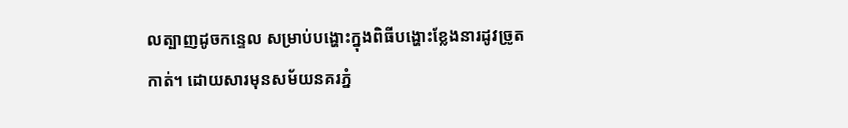លត្បាញដូចកន្ទេល សម្រាប់បង្ហោះក្នុងពិធីបង្ហោះខ្លែងនារដូវច្រូតកាត់។ ដោយសារមុនសម័យនគរភ្នំ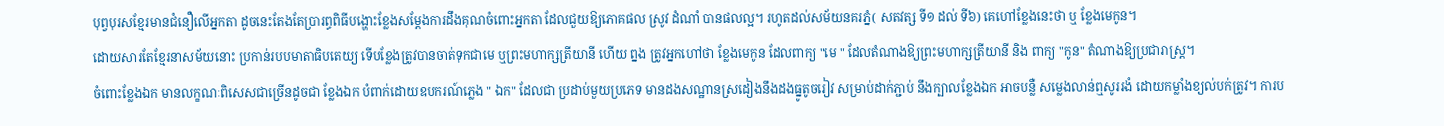បុព្វបុរសខ្មែរមានជំនឿលើអ្នកតា ដូចនេះតែងតែប្រារព្ធពិធីបង្ហោះខ្លែងសម្ដែងការដឹងគុណចំពោះអ្នកតា ដែលជួយឱ្យភោគផល ស្រូវ ដំណាំ បានផលល្អ។ រហូតដល់សម័យនគរភ្នំ( សតវត្ស ទី១ ដល់ ទី៦) គេហៅខ្លែងនេះថា ឬ ខ្លែងមេកូន។
ដោយសារតែខ្មែរនាសម័យនោះ ប្រកាន់របបមាតាធិបតេយ្យ ទើបខ្លែងត្រូវបានចាត់ទុកជាមេ ឬព្រះមហាក្សត្រីយានី ហើយ ព្នង ត្រូវអ្នកហៅថា ខ្លែងមេកូន ដែលពាក្យ "មេ " ដែលតំណាងឱ្យព្រះមហាក្សត្រីយានី និង ពាក្យ "កូន" តំណាងឱ្យប្រជារាស្ត្រ។
ចំពោះខ្លែងឯក មានលក្ខណៈពិសេសជាច្រើនដូចជា ខ្លែងឯក បំពាក់ដោយឧបករណ៍ភ្លេង " ឯក" ដែលជា ប្រដាប់មួយប្រភេទ មានដងសណ្ឋានស្រដៀងនឹងដងធ្នូតូចរៀវ សម្រាប់ដាក់ភ្ជាប់ នឹងក្បាលខ្លែងឯក អាចបន្លឺ សម្លេងលាន់ឮសូររងំ ដោយកម្លាំងខ្យល់បក់ត្រូវ។ ការប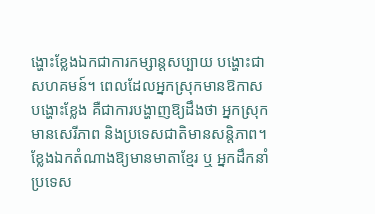ង្ហោះខ្លែងឯកជាការកម្សាន្តសប្បាយ បង្ហោះជាសហគមន៍។ ពេលដែលអ្នកស្រុកមានឱកាសបង្ហោះខ្លែង គឺជាការបង្ហាញឱ្យដឹងថា អ្នកស្រុកមានសេរីភាព និងប្រទេសជាតិមានសន្តិភាព។ ខ្លែងឯកតំណាងឱ្យមានមាតាខ្មែរ ឬ អ្នកដឹកនាំប្រទេស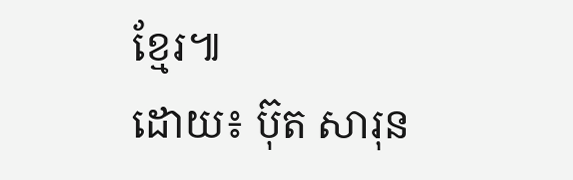ខ្មែរ៕
ដោយ៖ ប៊ុត សារុន